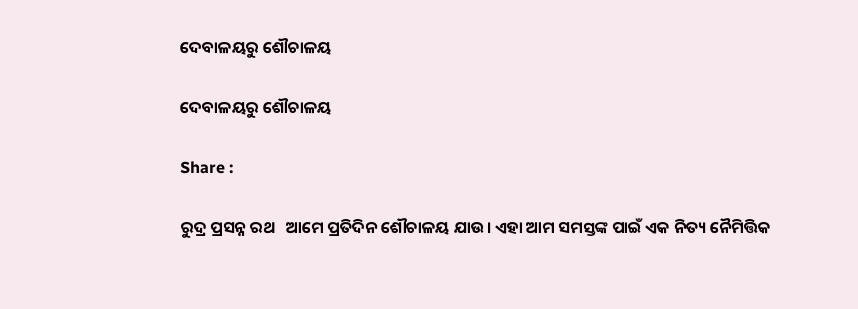ଦେବାଳୟରୁ ଶୌଚାଳୟ

ଦେବାଳୟରୁ ଶୌଚାଳୟ

Share :

ରୁଦ୍ର ପ୍ରସନ୍ନ ରଥ   ଆମେ ପ୍ରତିଦିନ ଶୌଚାଳୟ ଯାଉ। ଏହା ଆମ ସମସ୍ତଙ୍କ ପାଇଁ ଏକ ନିତ୍ୟ ନୈମିତ୍ତିକ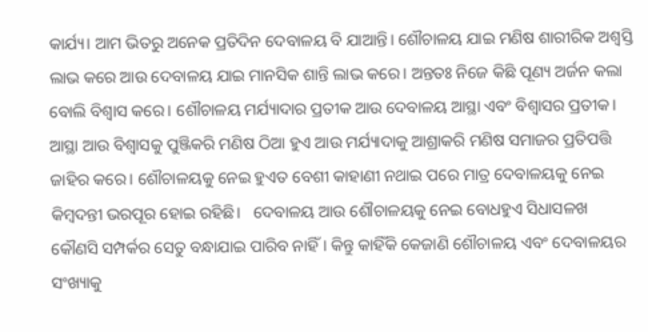କାର୍ଯ୍ୟ। ଆମ ଭିତରୁ ଅନେକ ପ୍ରତିଦିନ ଦେବାଳୟ ବି ଯାଆନ୍ତି। ଶୌଚାଳୟ ଯାଇ ମଣିଷ ଶାରୀରିକ ଅଶ୍ବସ୍ତି ଲାଭ କରେ ଆଉ ଦେବାଳୟ ଯାଇ ମାନସିକ ଶାନ୍ତି ଲାଭ କରେ। ଅନ୍ତତଃ ନିଜେ କିଛି ପୂଣ୍ୟ ଅର୍ଜନ କଲା ବୋଲି ବିଶ୍ୱାସ କରେ। ଶୌଚାଳୟ ମର୍ଯ୍ୟାଦାର ପ୍ରତୀକ ଆଉ ଦେବାଳୟ ଆସ୍ଥା ଏବଂ ବିଶ୍ୱାସର ପ୍ରତୀକ। ଆସ୍ଥା ଆଉ ବିଶ୍ୱାସକୁ ପୁଞ୍ଜିକରି ମଣିଷ ଠିଆ ହୁଏ ଆଉ ମର୍ଯ୍ୟାଦାକୁ ଆଶ୍ରାକରି ମଣିଷ ସମାଜର ପ୍ରତିପତ୍ତି ଜାହିର କରେ। ଶୌଚାଳୟକୁ ନେଇ ହୁଏତ ବେଶୀ କାହାଣୀ ନଥାଇ ପରେ ମାତ୍ର ଦେବାଳୟକୁ ନେଇ କିମ୍ୱଦନ୍ତୀ ଭରପୂର ହୋଇ ରହିଛି।   ଦେବାଳୟ ଆଉ ଶୌଚାଳୟକୁ ନେଇ ବୋଧହୁଏ ସିଧାସଳଖ କୌଣସି ସମ୍ପର୍କର ସେତୁ ବନ୍ଧାଯାଇ ପାରିବ ନାହିଁ। କିନ୍ତୁ କାହିଁକି କେଜାଣି ଶୌଚାଳୟ ଏବଂ ଦେବାଳୟର ସଂଖ୍ୟାକୁ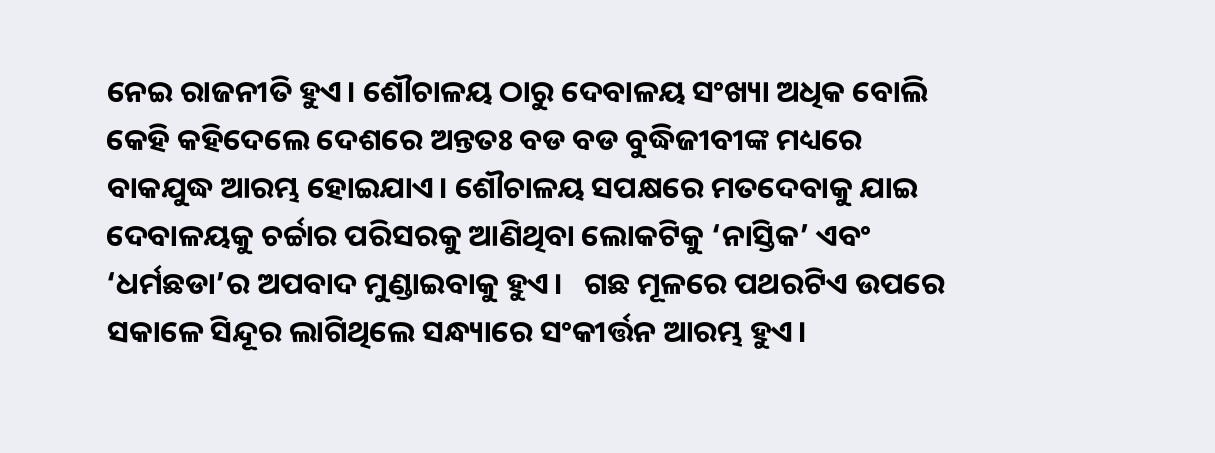ନେଇ ରାଜନୀତି ହୁଏ। ଶୌଚାଳୟ ଠାରୁ ଦେବାଳୟ ସଂଖ୍ୟା ଅଧିକ ବୋଲି କେହି କହିଦେଲେ ଦେଶରେ ଅନ୍ତତଃ ବଡ ବଡ ବୁଦ୍ଧିଜୀବୀଙ୍କ ମଧ୍ୟରେ ବାକଯୁଦ୍ଧ ଆରମ୍ଭ ହୋଇଯାଏ। ଶୌଚାଳୟ ସପକ୍ଷରେ ମତଦେବାକୁ ଯାଇ ଦେବାଳୟକୁ ଚର୍ଚ୍ଚାର ପରିସରକୁ ଆଣିଥିବା ଲୋକଟିକୁ ‘ନାସ୍ତିକ’ ଏବଂ ‘ଧର୍ମଛଡା’ର ଅପବାଦ ମୁଣ୍ଡାଇବାକୁ ହୁଏ।   ଗଛ ମୂଳରେ ପଥରଟିଏ ଉପରେ ସକାଳେ ସିନ୍ଦୂର ଲାଗିଥିଲେ ସନ୍ଧ୍ୟାରେ ସଂକୀର୍ତ୍ତନ ଆରମ୍ଭ ହୁଏ।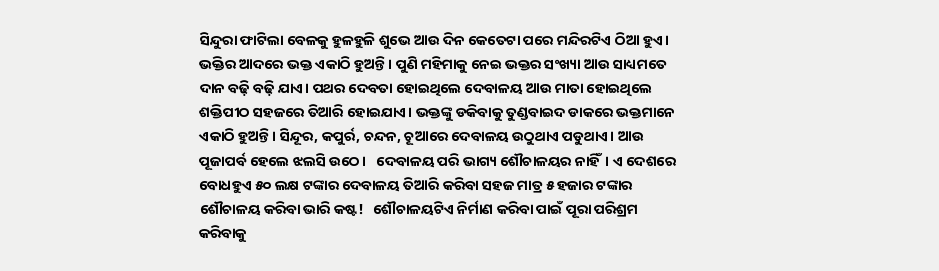ସିନ୍ଦୁରା ଫାଟିଲା ବେଳକୁ ହୁଳହୁଳି ଶୁଭେ ଆଉ ଦିନ କେତେଟା ପରେ ମନ୍ଦିରଟିଏ ଠିଆ ହୁଏ। ଭକ୍ତିର ଆଦରେ ଭକ୍ତ ଏକାଠି ହୁଅନ୍ତି। ପୁଣି ମହିମାକୁ ନେଇ ଭକ୍ତର ସଂଖ୍ୟା ଆଉ ସାଧ୍ୟମତେ ଦାନ ବଢ଼ି ବଢ଼ି ଯାଏ। ପଥର ଦେବତା ହୋଇଥିଲେ ଦେବାଳୟ ଆଉ ମାତା ହୋଇଥିଲେ ଶକ୍ତିପୀଠ ସହଜରେ ତିଆରି ହୋଇଯାଏ। ଭକ୍ତଙ୍କୁ ଡକିବାକୁ ତୁଣ୍ଡବାଇଦ ଡାକରେ ଭକ୍ତମାନେ ଏକାଠି ହୁଅନ୍ତି। ସିନ୍ଦୂର, କପୁର୍ର, ଚନ୍ଦନ, ଚୂଆରେ ଦେବାଳୟ ଉଠୁଥାଏ ପଡୁଥାଏ। ଆଉ ପୂଜାପର୍ବ ହେଲେ ଝଲସି ଉଠେ।   ଦେବାଳୟ ପରି ଭାଗ୍ୟ ଶୌଚାଳୟର ନାହିଁ। ଏ ଦେଶରେ ବୋଧହୁଏ ୫୦ ଲକ୍ଷ ଟଙ୍କାର ଦେବାଳୟ ତିଆରି କରିବା ସହଜ ମାତ୍ର ୫ ହଜାର ଟଙ୍କାର ଶୌଚାଳୟ କରିବା ଭାରି କଷ୍ଟ!   ଶୌଚାଳୟଟିଏ ନିର୍ମାଣ କରିବା ପାଇଁ ପୂରା ପରିଶ୍ରମ କରିବାକୁ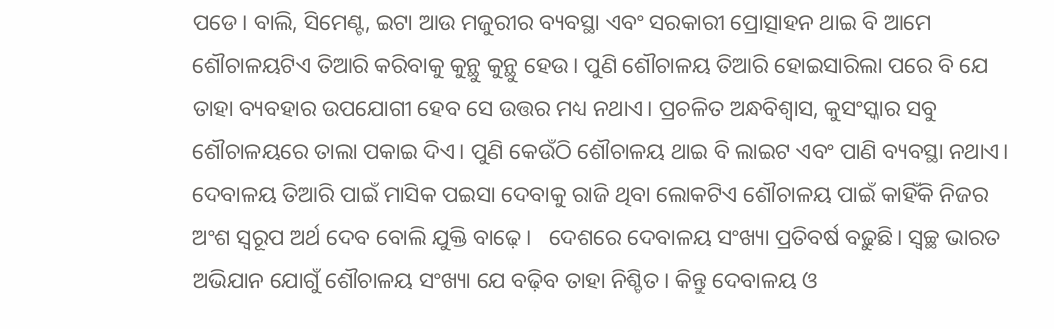ପଡେ। ବାଲି, ସିମେଣ୍ଟ, ଇଟା ଆଉ ମଜୁରୀର ବ୍ୟବସ୍ଥା ଏବଂ ସରକାରୀ ପ୍ରୋତ୍ସାହନ ଥାଇ ବି ଆମେ ଶୌଚାଳୟଟିଏ ତିଆରି କରିବାକୁ କୁନ୍ଥୁ କୁନ୍ଥୁ ହେଉ। ପୁଣି ଶୌଚାଳୟ ତିଆରି ହୋଇସାରିଲା ପରେ ବି ଯେ ତାହା ବ୍ୟବହାର ଉପଯୋଗୀ ହେବ ସେ ଉତ୍ତର ମଧ୍ୟ ନଥାଏ। ପ୍ରଚଳିତ ଅନ୍ଧବିଶ୍ୱାସ, କୁସଂସ୍କାର ସବୁ ଶୌଚାଳୟରେ ତାଲା ପକାଇ ଦିଏ। ପୁଣି କେଉଁଠି ଶୌଚାଳୟ ଥାଇ ବି ଲାଇଟ ଏବଂ ପାଣି ବ୍ୟବସ୍ଥା ନଥାଏ। ଦେବାଳୟ ତିଆରି ପାଇଁ ମାସିକ ପଇସା ଦେବାକୁ ରାଜି ଥିବା ଲୋକଟିଏ ଶୌଚାଳୟ ପାଇଁ କାହିଁକି ନିଜର ଅଂଶ ସ୍ୱରୂପ ଅର୍ଥ ଦେବ ବୋଲି ଯୁକ୍ତି ବାଢ଼େ।   ଦେଶରେ ଦେବାଳୟ ସଂଖ୍ୟା ପ୍ରତିବର୍ଷ ବଢ଼ୁଛି। ସ୍ୱଚ୍ଛ ଭାରତ ଅଭିଯାନ ଯୋଗୁଁ ଶୌଚାଳୟ ସଂଖ୍ୟା ଯେ ବଢ଼ିବ ତାହା ନିଶ୍ଚିତ। କିନ୍ତୁ ଦେବାଳୟ ଓ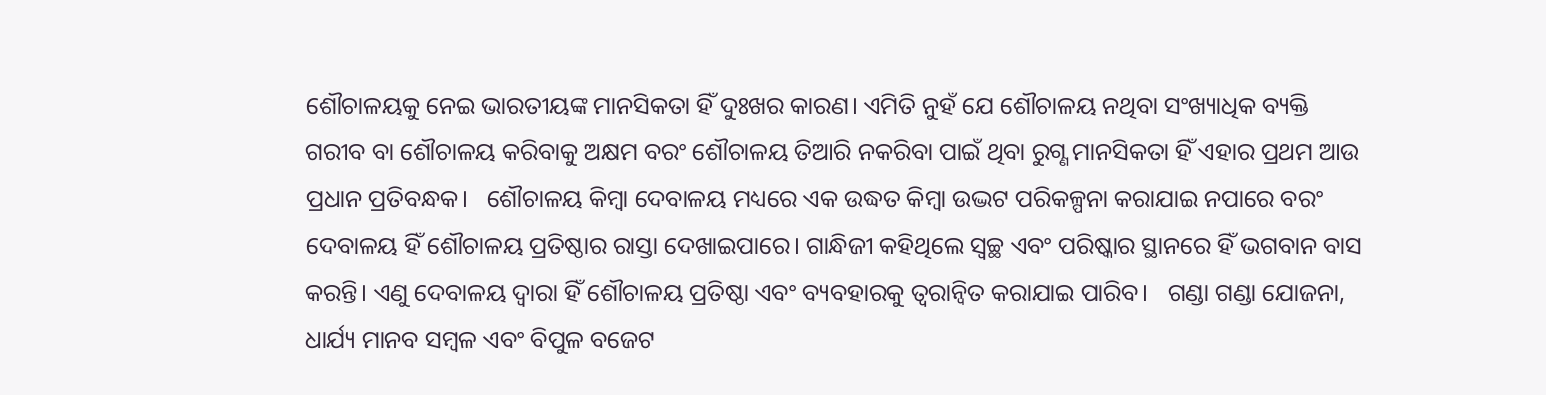ଶୌଚାଳୟକୁ ନେଇ ଭାରତୀୟଙ୍କ ମାନସିକତା ହିଁ ଦୁଃଖର କାରଣ। ଏମିତି ନୁହଁ ଯେ ଶୌଚାଳୟ ନଥିବା ସଂଖ୍ୟାଧିକ ବ୍ୟକ୍ତି ଗରୀବ ବା ଶୌଚାଳୟ କରିବାକୁ ଅକ୍ଷମ ବରଂ ଶୌଚାଳୟ ତିଆରି ନକରିବା ପାଇଁ ଥିବା ରୁଗ୍ଣ ମାନସିକତା ହିଁ ଏହାର ପ୍ରଥମ ଆଉ ପ୍ରଧାନ ପ୍ରତିବନ୍ଧକ।   ଶୌଚାଳୟ କିମ୍ୱା ଦେବାଳୟ ମଧ୍ୟରେ ଏକ ଉଦ୍ଧତ କିମ୍ୱା ଉଦ୍ଭଟ ପରିକଳ୍ପନା କରାଯାଇ ନପାରେ ବରଂ ଦେବାଳୟ ହିଁ ଶୌଚାଳୟ ପ୍ରତିଷ୍ଠାର ରାସ୍ତା ଦେଖାଇପାରେ। ଗାନ୍ଧିଜୀ କହିଥିଲେ ସ୍ୱଚ୍ଛ ଏବଂ ପରିଷ୍କାର ସ୍ଥାନରେ ହିଁ ଭଗବାନ ବାସ କରନ୍ତି। ଏଣୁ ଦେବାଳୟ ଦ୍ୱାରା ହିଁ ଶୌଚାଳୟ ପ୍ରତିଷ୍ଠା ଏବଂ ବ୍ୟବହାରକୁ ତ୍ୱରାନ୍ୱିତ କରାଯାଇ ପାରିବ।   ଗଣ୍ଡା ଗଣ୍ଡା ଯୋଜନା, ଧାର୍ଯ୍ୟ ମାନବ ସମ୍ୱଳ ଏବଂ ବିପୁଳ ବଜେଟ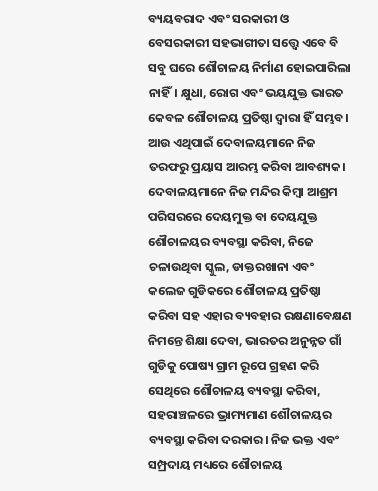ବ୍ୟୟବରାଦ ଏବଂ ସରକାରୀ ଓ ବେସରକାରୀ ସହଭାଗୀତା ସତ୍ତ୍ୱେ ଏବେ ବି ସବୁ ଘରେ ଶୌଚାଳୟ ନିର୍ମାଣ ହୋଇପାରିଲା ନାହିଁ। କ୍ଷୁଧା, ରୋଗ ଏବଂ ଭୟଯୁକ୍ତ ଭାରତ କେବଳ ଶୌଚାଳୟ ପ୍ରତିଷ୍ଠା ଦ୍ୱାରା ହିଁ ସମ୍ଭବ। ଆଉ ଏଥିପାଇଁ ଦେବାଳୟମାନେ ନିଜ ତରଫରୁ ପ୍ରୟାସ ଆରମ୍ଭ କରିବା ଆବଶ୍ୟକ। ଦେବାଳୟମାନେ ନିଜ ମନ୍ଦିର କିମ୍ୱା ଆଶ୍ରମ ପରିସରରେ ଦେୟମୁକ୍ତ ବା ଦେୟଯୁକ୍ତ ଶୌଚାଳୟର ବ୍ୟବସ୍ଥା କରିବା, ନିଜେ ଚଳାଉଥିବା ସ୍କୁଲ, ଡାକ୍ତରଖାନା ଏବଂ କଲେଜ ଗୁଡିକରେ ଶୌଚାଳୟ ପ୍ରତିଷ୍ଠା କରିବା ସହ ଏହାର ବ୍ୟବହାର ରକ୍ଷଣାବେକ୍ଷଣ ନିମନ୍ତେ ଶିକ୍ଷା ଦେବା, ଭାରତର ଅନୁନ୍ନତ ଗାଁ ଗୁଡିକୁ ପୋଷ୍ୟ ଗ୍ରାମ ରୂପେ ଗ୍ରହଣ କରି ସେଥିରେ ଶୌଚାଳୟ ବ୍ୟବସ୍ଥା କରିବା, ସହରାଞ୍ଚଳରେ ଭ୍ରାମ୍ୟମାଣ ଶୌଚାଳୟର ବ୍ୟବସ୍ଥା କରିବା ଦରକାର। ନିଜ ଭକ୍ତ ଏବଂ ସମ୍ପ୍ରଦାୟ ମଧ୍ୟରେ ଶୌଚାଳୟ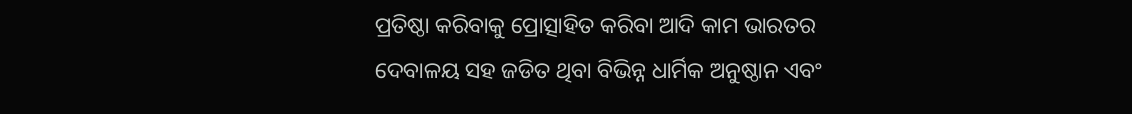ପ୍ରତିଷ୍ଠା କରିବାକୁ ପ୍ରୋତ୍ସାହିତ କରିବା ଆଦି କାମ ଭାରତର ଦେବାଳୟ ସହ ଜଡିତ ଥିବା ବିଭିନ୍ନ ଧାର୍ମିକ ଅନୁଷ୍ଠାନ ଏବଂ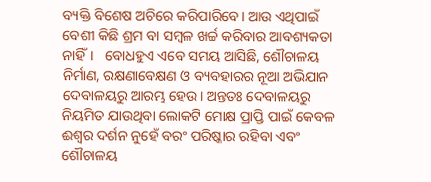ବ୍ୟକ୍ତି ବିଶେଷ ଅଚିରେ କରିପାରିବେ। ଆଉ ଏଥିପାଇଁ ବେଶୀ କିଛି ଶ୍ରମ ବା ସମ୍ୱଳ ଖର୍ଚ୍ଚ କରିବାର ଆବଶ୍ୟକତା ନାହିଁ।   ବୋଧହୁଏ ଏବେ ସମୟ ଆସିଛି, ଶୌଚାଳୟ ନିର୍ମାଣ, ରକ୍ଷଣାବେକ୍ଷଣ ଓ ବ୍ୟବହାରର ନୂଆ ଅଭିଯାନ ଦେବାଳୟରୁ ଆରମ୍ଭ ହେଉ। ଅନ୍ତତଃ ଦେବାଳୟରୁ ନିୟମିତ ଯାଉଥିବା ଲୋକଟି ମୋକ୍ଷ ପ୍ରାପ୍ତି ପାଇଁ କେବଳ ଈଶ୍ୱର ଦର୍ଶନ ନୁହେଁ ବରଂ ପରିଷ୍କାର ରହିବା ଏବଂ ଶୌଚାଳୟ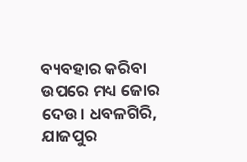ବ୍ୟବହାର କରିବା ଉପରେ ମଧ୍ୟ ଜୋର ଦେଉ। ଧବଳଗିରି, ଯାଜପୁର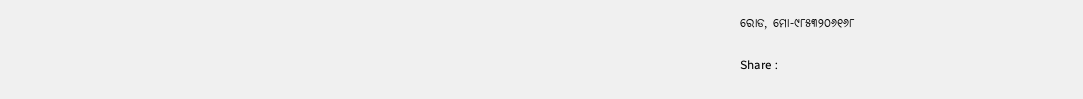ରୋଡ, ମୋ-୯୮୫୩୨୦୬୧୬୮

Share :